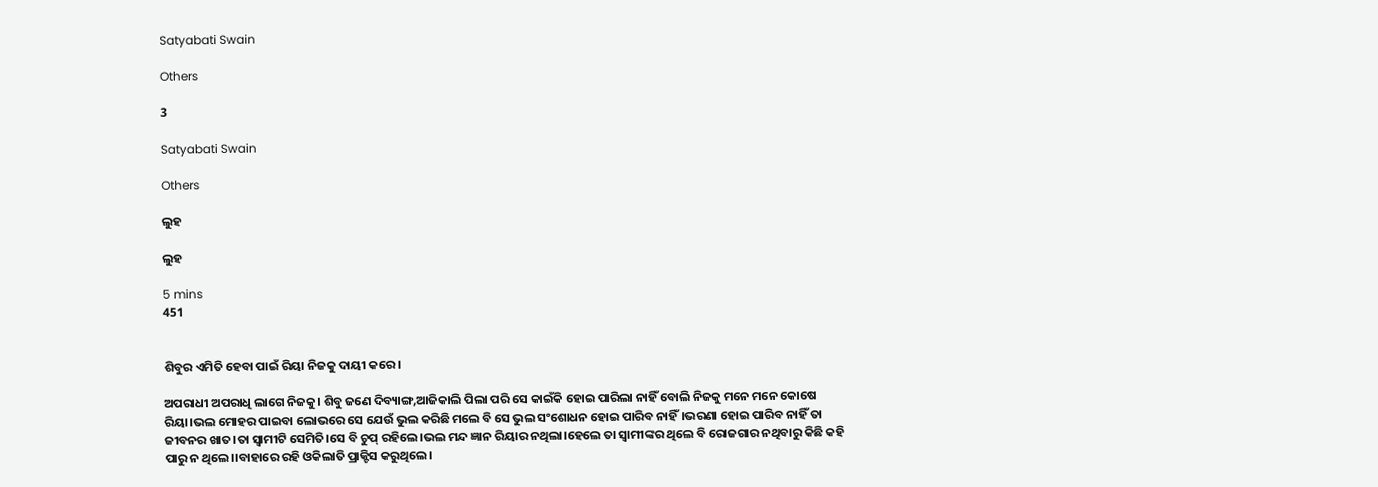Satyabati Swain

Others

3

Satyabati Swain

Others

ଲୁହ

ଲୁହ

5 mins
451


ଶିବୁର ଏମିତି ହେବା ପାଇଁ ରିୟା ନିଜକୁ ଦାୟୀ କରେ।

ଅପରାଧୀ ଅପରାଧି ଲାଗେ ନିଜକୁ। ଶିବୁ ଜଣେ ଦିବ୍ୟାଙ୍ଗ,ଆଜିକାଲି ପିଲା ପରି ସେ କାଇଁକି ହୋଇ ପାରିଲା ନାହିଁ ବୋଲି ନିଜକୁ ମନେ ମନେ କୋଷେ ରିୟା।ଭଲ ମୋହର ପାଇବା ଲୋଭରେ ସେ ଯେଉଁ ଭୁଲ କରିଛି ମଲେ ବି ସେ ଭୁଲ ସଂଶୋଧନ ହୋଇ ପାରିବ ନାହିଁ।ଭରଣା ହୋଇ ପାରିବ ନାହିଁ ତା ଜୀବନର ଖାତ।ତା ସ୍ୱାମୀଟି ସେମିତି।ସେ ବି ଚୁପ୍ ରହିଲେ।ଭଲ ମନ୍ଦ ଜ୍ଞାନ ରିୟାର ନଥିଲା।ହେଲେ ତା ସ୍ୱାମୀଙ୍କର ଥିଲେ ବି ରୋଜଗାର ନଥିବାରୁ କିଛି କହି ପାରୁ ନ ଥିଲେ।।ବାହାରେ ରହି ଓକିଲାତି ପ୍ରାକ୍ଟିସ କରୁଥିଲେ।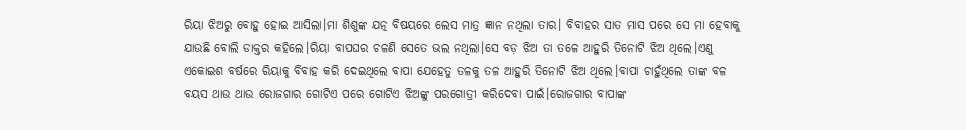ରିୟା ଝିଅରୁ ବୋହୁ ହୋଇ ଆସିଲା।ମା ଶିଶୁଙ୍କ ଯତ୍ନ ବିଷୟରେ ଲେସ ମାତ୍ର ଜ୍ଞାନ ନଥିଲା ତାର। ବିବାହର ସାତ ମାସ ପରେ ସେ ମା ହେବାକୁ ଯାଉଛି ବୋଲି ଡାକ୍ତର କହିଲେ।ରିୟା ବାପଘର ଚଳଣି ସେତେ ଭଲ ନଥିଲା।ସେ ବଡ଼ ଝିଅ ତା ତଳେ ଆହୁରି ତିନୋଟି ଝିଅ ଥିଲେ।ଏଣୁ ଏକୋଇଶ ବର୍ଷରେ ରିୟାକୁ ବିବାହ କରି ଦେଇଥିଲେ ବାପା ଯେହେତୁ ତଳକୁ ତଳ ଆହୁରି ତିନୋଟି ଝିଅ ଥିଲେ।ବାପା ଚାହୁଁଥିଲେ ତାଙ୍କ ବଳ ବୟସ ଥାଉ ଥାଉ ରୋଜଗାର ଗୋଟିଏ ପରେ ଗୋଟିଏ ଝିଅଙ୍କୁ ପରଗୋତ୍ରୀ କରିଦେବା ପାଇଁ।ରୋଜଗାର ବାପାଙ୍କ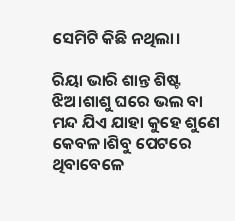ସେମିଟି କିଛି ନଥିଲା।

ରିୟା ଭାରି ଶାନ୍ତ ଶିଷ୍ଟ ଝିଅ।ଶାଶୁ ଘରେ ଭଲ ବା ମନ୍ଦ ଯିଏ ଯାହା କୁହେ ଶୁଣେ କେବଳ।ଶିବୁ ପେଟରେ ଥିବାବେଳେ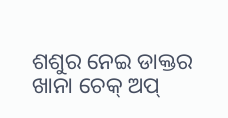ଶଶୁର ନେଇ ଡାକ୍ତର ଖାନା ଚେକ୍ ଅପ୍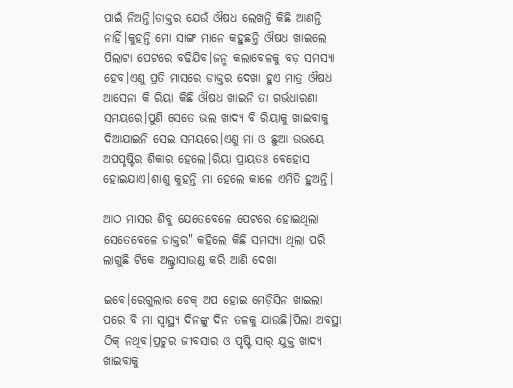ପାଇଁ ନିଅନ୍ତି।ଡାକ୍ତର ଯେଉଁ ଔଷଧ ଲେଖନ୍ତି କିଛି ଆଣନ୍ତି ନାହିଁ।କୁହନ୍ତି ମୋ ସାଙ୍ଗ ମାନେ କହୁଛନ୍ତି ଔଷଧ ଖାଇଲେ ପିଲାଟା ପେଟରେ ବଢିଯିବ।ଜନ୍ମ କଲାବେଳକୁ ବଡ଼ ସମସ୍ୟା ହେବ।ଏଣୁ ପ୍ରତି ମାସରେ ଡାକ୍ତର ଦେଖା ହୁଏ ମାତ୍ର ଔଷଧ ଆସେନା କି ରିୟା କିଛି ଔଷଧ ଖାଇନି ତା ଗର୍ଭଧାରଣା ସମୟରେ।ପୁଣି ସେତେ ଭଲ ଖାଦ୍ୟ ବି ରିୟାକୁ ଖାଇବାକୁ ଦିଆଯାଇନି ସେଇ ସମୟରେ।ଏଣୁ ମା ଓ ଛୁଆ ଉଭୟେ ଅପପୃଷ୍ଟିର ଶିକାର ହେଲେ।ରିୟା ପ୍ରାୟତଃ ବେହୋସ ହୋଇଯାଏ।ଶାଶୁ କୁହନ୍ତି ମା ହେଲେ କାଳେ ଏମିତି ହୁଅନ୍ତି।

ଆଠ ମାସର ଶିବୁ ଯେତେବେଳେ ପେଟରେ ହୋଇଥିଲା ସେତେବେଳେ ଡାକ୍ତର" କହିଲେ କିଛି ସମସ୍ୟା ଥିଲା ପରି ଲାଗୁଛି ଟିକେ ଅଲ୍ଟ୍ରାସାଉଣ୍ଡ କରି ଆଣି ଦେଖା

ଇବେ।ରେଗୁଲାର ଚେକ୍ ଅପ ହୋଇ ମେଡ଼ିସିନ ଖାଇଲା ପରେ ବି ମା ସ୍ୱାସ୍ଥ୍ୟ ଦିନଙ୍କୁ ଦିନ ତଳକୁ ଯାଉଛି।ପିଲା ଅବସ୍ଥା ଠିକ୍ ନଥିବ।ପ୍ରଚୁର ଜୀବସାର ଓ ପୃଷ୍ଟି ସାର୍ ଯୁକ୍ତ ଖାଦ୍ୟ ଖାଇବାକୁ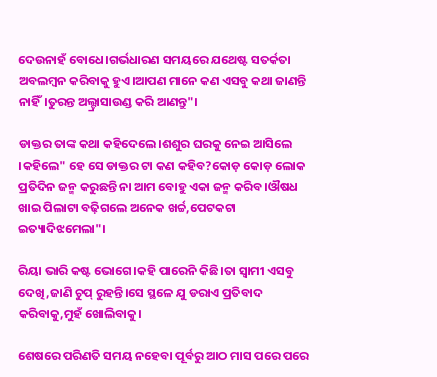ଦେଉନାହଁ ବୋଧେ।ଗର୍ଭଧାରଣ ସମୟରେ ଯଥେଷ୍ଟ ସତର୍କତା ଅବଲମ୍ବନ କରିବାକୁ ହୁଏ।ଆପଣ ମାନେ କଣ ଏସବୁ କଥା ଜାଣନ୍ତି ନାହିଁ।ତୁରନ୍ତ ଅଲ୍ଟ୍ରାସାଉଣ୍ଡ କରି ଆଣନ୍ତୁ"।

ଡାକ୍ତର ତାଙ୍କ କଥା କହିଦେଲେ।ଶଶୁର ଘରକୁ ନେଇ ଆସିଲେ ।କହିଲେ" ହେ ସେ ଡାକ୍ତର ଟା କଣ କହିବ?କୋଡ଼ କୋଡ଼ ଲୋକ ପ୍ରତିଦିନ ଜନ୍ମ କରୁଛନ୍ତି ନା ଆମ ବୋହୁ ଏକା ଜନ୍ମ କରିବ।ଔଷଧ ଖାଇ ପିଲାଟା ବଢ଼ିଗଲେ ଅନେକ ଖର୍ଚ୍ଚ,ପେଟକଟା ଇତ୍ୟାଦିଝମେଲା"।

ରିୟା ଭାରି କଷ୍ଟ ଭୋଗେ।କହି ପାରେନି କିଛି।ତା ସ୍ବାମୀ ଏସବୁ ଦେଖି,ଜାଣି ଚୁପ୍ ରୁହନ୍ତି।ସେ ସ୍ଥଳେ ଯୁ ଡରାଏ ପ୍ରତିବାଦ କରିବାକୁ,ମୁହଁ ଖୋଲିବାକୁ।

ଶେଷରେ ପରିଣତି ସମୟ ନହେବା ପୂର୍ବରୁ ଆଠ ମାସ ପରେ ପରେ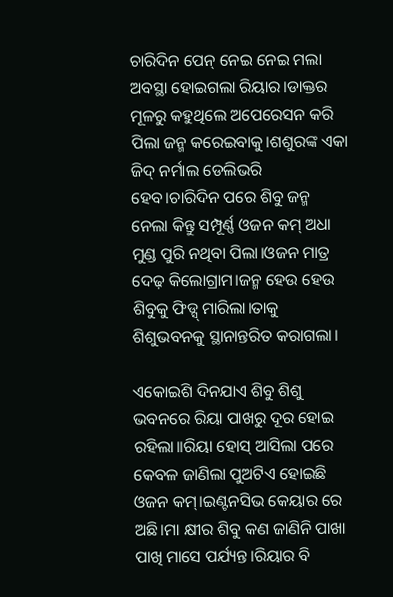ଚାରିଦିନ ପେନ୍ ନେଇ ନେଇ ମଲା ଅବସ୍ଥା ହୋଇଗଲା ରିୟାର।ଡାକ୍ତର ମୂଳରୁ କହୁଥିଲେ ଅପେରେସନ କରି ପିଲା ଜନ୍ମ କରେଇବାକୁ।ଶଶୁରଙ୍କ ଏକା ଜିଦ୍ ନର୍ମାଲ ଡେଲିଭରି ହେବ।ଚାରିଦିନ ପରେ ଶିବୁ ଜନ୍ମ ନେଲା କିନ୍ତୁ ସମ୍ପୂର୍ଣ୍ଣ ଓଜନ କମ୍ ଅଧା ମୁଣ୍ଡ ପୁରି ନଥିବା ପିଲା।ଓଜନ ମାତ୍ର ଦେଢ଼ କିଲୋଗ୍ରାମ।ଜନ୍ମ ହେଉ ହେଉ ଶିବୁକୁ ଫିଡ୍ସ୍ ମାରିଲା।ତାକୁ ଶିଶୁଭବନକୁ ସ୍ଥାନାନ୍ତରିତ କରାଗଲା।

ଏକୋଇଶି ଦିନଯାଏ ଶିବୁ ଶିଶୁ ଭବନରେ ରିୟା ପାଖରୁ ଦୂର ହୋଇ ରହିଲା।।ରିୟା ହୋସ୍ ଆସିଲା ପରେ କେବଳ ଜାଣିଲା ପୁଅଟିଏ ହୋଇଛି ଓଜନ କମ୍।ଇଣ୍ଟନସିଭ କେୟାର ରେ ଅଛି।ମା କ୍ଷୀର ଶିବୁ କଣ ଜାଣିନି ପାଖା ପାଖି ମାସେ ପର୍ଯ୍ୟନ୍ତ।ରିୟାର ବି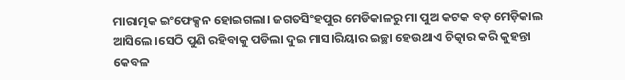ମାରାତ୍ମକ ଇଂଫେକ୍ସନ ହୋଇଗଲା। ଜଗତସିଂହପୁର ମେଡିକାଳରୁ ମା ପୁଅ କଟକ ବଡ଼ ମେଡ଼ିକାଲ ଆସିଲେ।ସେଠି ପୁଣି ରହିବାକୁ ପଡିଲା ଦୁଇ ମାସ।ରିୟାର ଇଚ୍ଛା ହେଉଥାଏ ଚିତ୍କାର କରି କୁହନ୍ତା କେବଳ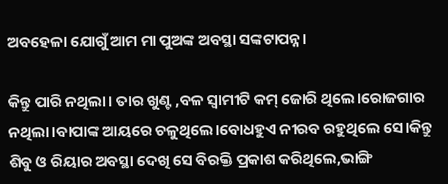ଅବହେଳା ଯୋଗୁଁ ଆମ ମା ପୁଅଙ୍କ ଅବସ୍ଥା ସଙ୍କଟାପନ୍ନ।

କିନ୍ତୁ ପାରି ନଥିଲା। ତାର ଖୁଣ୍ଟ ,ବଳ ସ୍ୱାମୀଟି କମ୍ ଜୋରି ଥିଲେ।ରୋଜଗାର ନଥିଲା।ବାପାଙ୍କ ଆୟରେ ଚଳୁଥିଲେ।ବୋଧହୁଏ ନୀରବ ରହୁଥିଲେ ସେ।କିନ୍ତୁ ଶିବୁ ଓ ରିୟାର ଅବସ୍ଥା ଦେଖି ସେ ବିରକ୍ତି ପ୍ରକାଶ କରିଥିଲେ,ଭାଙ୍ଗି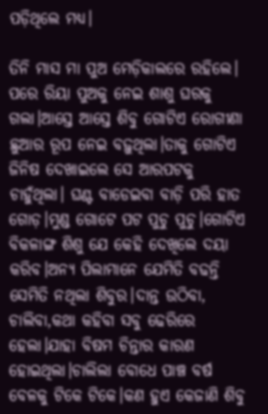ପଡ଼ିଥିଲେ ମଧ୍ୟ।

ତିନି ମାସ ମା ପୁଅ ମେଡ଼ିକାଲରେ ରହିଲେ। ପରେ ରିୟା ପୁଅକୁ ନେଇ ଶାଶୁ ଘରକୁ ଗଲା।ଆସ୍ତେ ଆସ୍ତେ ଶିବୁ ଗୋଟିଏ ରୋଗୀଣା ଛୁଆର ରୂପ ନେଇ ବଢ଼ୁଥିଲା।ତାକୁ ଗୋଟିଏ ଜିନିଷ ଦେଖାଇଲେ ସେ ଆରପଟକୁ ଚାହୁଁଥିଲା। ଘଣ୍ଟ ବାଡେଇବା ବାଡ଼ି ପରି ହାତ ଗୋଡ଼।ମୁଣ୍ଡ ଗୋଟେ ପଟ ପୁଚୁ ପୁଚୁ।ଗୋଟିଏ ବିକଳାଙ୍ଗ ଶିଶୁ ଯେ କେହି ଦେଖିଲେ ଦୟା କରିବ।ଅନ୍ୟ ପିଲାମାନେ ଯେମିତି ବଢନ୍ତି ସେମିତି ନଥିଲା ଶିବୁର।ଦାନ୍ତ ଉଠିବା, ଚାଲିବା,କଥା କହିବା ସବୁ ଢେରିରେ ହେଲା।ଯାହା ବିଷମ ଚିନ୍ତାର କାରଣ ହୋଇଥିଲା।ଚାଲିଲା ବୋଧେ ପାଞ୍ଚ ବର୍ଷ ବେଳକୁ ଟିକେ ଟିକେ।କଣ ହୁଏ କେଜାଣି ଶିବୁ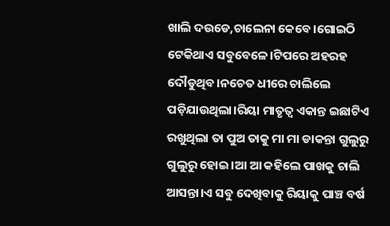ଖାଲି ଦଉଡେ,ଚାଲେନା କେବେ।ଗୋଇଠି ଟେକିଥାଏ ସବୁବେଳେ।ଟିପରେ ଅହରହ ଦୌଡୁଥିବ।ନଚେତ ଧୀରେ ଚାଲିଲେ ପଡ଼ିଯାଉଥିଲା।ରିୟା ମାତୃତ୍ୱ ଏକାନ୍ତ ଇଛାଟିଏ ରଖୁଥିଲା ତା ପୁଅ ତାକୁ ମା ମା ଡାକନ୍ତା ଗୁଲୁରୁ ଗୁଲୁରୁ ହୋଇ।ଆ ଆ କହିଲେ ପାଖକୁ ଚାଲି ଆସନ୍ତା।ଏ ସବୁ ଦେଖିବାକୁ ରିୟାକୁ ପାଞ୍ଚ ବର୍ଷ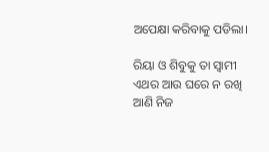ଅପେକ୍ଷା କରିବାକୁ ପଡିଲା।

ରିୟା ଓ ଶିବୁକୁ ତା ସ୍ବାମୀ ଏଥର ଆଉ ଘରେ ନ ରଖି ଆଣି ନିଜ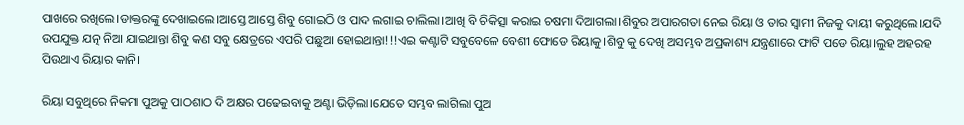ପାଖରେ ରଖିଲେ।ଡାକ୍ତରଙ୍କୁ ଦେଖାଇଲେ।ଆସ୍ତେ ଆସ୍ତେ ଶିବୁ ଗୋଇଠି ଓ ପାଦ ଲଗାଇ ଚାଲିଲା।ଆଖି ବି ଚିକିତ୍ସା କରାଇ ଚଷମା ଦିଆଗଲା।ଶିବୁର ଅପାରଗତା ନେଇ ରିୟା ଓ ତାର ସ୍ୱାମୀ ନିଜକୁ ଦାୟୀ କରୁଥିଲେ।ଯଦି ଉପଯୁକ୍ତ ଯତ୍ନ ନିଆ ଯାଇଥାନ୍ତା ଶିବୁ କଣ ସବୁ କ୍ଷେତ୍ରରେ ଏପରି ପଛୁଆ ହୋଇଥାନ୍ତା!!!ଏଇ କଣ୍ଟାଟି ସବୁବେଳେ ବେଶୀ ଫୋଡେ ରିୟାକୁ।ଶିବୁ କୁ ଦେଖି ଅସମ୍ଭବ ଅପ୍ରକାଶ୍ୟ ଯନ୍ତ୍ରଣାରେ ଫାଟି ପଡେ ରିୟା।ଲୁହ ଅହରହ ପିଉଥାଏ ରିୟାର କାନି।

ରିୟା ସବୁଥିରେ ନିକମା ପୁଅକୁ ପାଠଶାଠ ଦି ଅକ୍ଷର ପଢେଇବାକୁ ଅଣ୍ଟା ଭିଡ଼ିଲା।ଯେତେ ସମ୍ଭବ ଲାଗିଲା ପୁଅ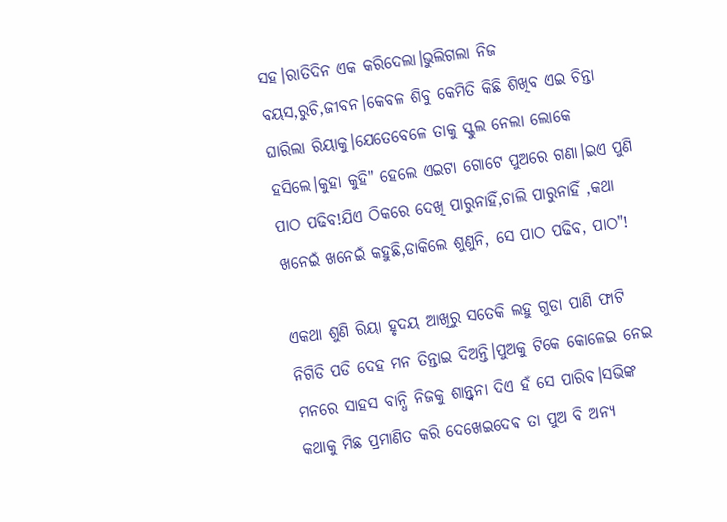ସହ।ରାତିଦିନ ଏକ କରିଦେଲା।ଭୁଲିଗଲା ନିଜ ବୟସ,ରୁଚି,ଜୀବନ।କେବଳ ଶିବୁ କେମିତି କିଛି ଶିଖିବ ଏଇ ଚିନ୍ତା ଘାରିଲା ରିୟାକୁ।ଯେତେବେଳେ ତାକୁ ସ୍କୁଲ ନେଲା ଲୋକେ ହସିଲେ।କୁହା କୁହି" ହେଲେ ଏଇଟା ଗୋଟେ ପୁଅରେ ଗଣା।ଇଏ ପୁଣି ପାଠ ପଢିବ!ଯିଏ ଠିକରେ ଦେଖି ପାରୁନାହିଁ,ଚାଲି ପାରୁନାହିଁ ,କଥା ଖନେଇଁ ଖନେଇଁ କହୁଛି,ଡାକିଲେ ଶୁଣୁନି, ସେ ପାଠ ପଢିବ, ପାଠ"!

ଏକଥା ଶୁଣି ରିୟା ହୃଦୟ ଆଖିରୁ ସତେକି ଲହୁ ଗୁଡା ପାଣି ଫାଟି ନିଗିଡି ପଡି ଦେହ ମନ ତିନ୍ତାଇ ଦିଅନ୍ତି।ପୁଅକୁ ଟିକେ କୋଳେଇ ନେଇ ମନରେ ସାହସ ବାନ୍ଧି ନିଜକୁ ଶାନ୍ତ୍ବନା ଦିଏ ହଁ ସେ ପାରିବ।ସଭିଙ୍କ କଥାକୁ ମିଛ ପ୍ରମାଣିତ କରି ଦେଖେଇଦେଵ ତା ପୁଅ ବି ଅନ୍ୟ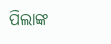ପିଲାଙ୍କ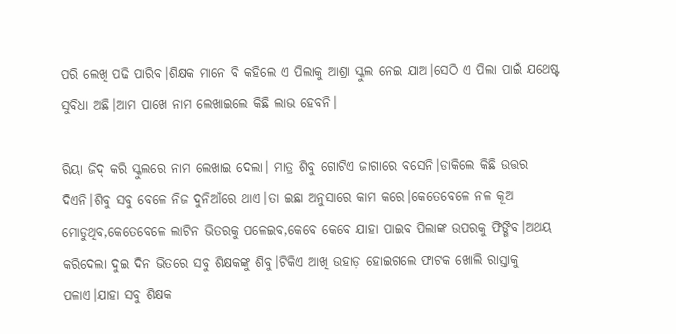ପରି ଲେଖି ପଢି ପାରିବ।ଶିକ୍ଷକ ମାନେ ବି କହିଲେ ଏ ପିଲାକୁ ଆଶ୍ରା ସ୍କୁଲ ନେଇ ଯାଅ।ସେଠି ଏ ପିଲା ପାଇଁ ଯଥେଷ୍ଟ ସୁବିଧା ଅଛି।ଆମ ପାଖେ ନାମ ଲେଖାଇଲେ କିଛି ଲାଭ ହେବନି।

ରିୟା ଜିଦ୍ କରି ସ୍କୁଲରେ ନାମ ଲେଖାଇ ଦେଲା। ମାତ୍ର ଶିବୁ ଗୋଟିଏ ଜାଗାରେ ବସେନି।ଡାକିଲେ କିଛି ଉତ୍ତର ଦିଏନି।ଶିବୁ ସବୁ ବେଳେ ନିଜ ଦୁନିଆଁରେ ଥାଏ।ତା ଇଛା ଅନୁସାରେ କାମ କରେ।କେତେବେଳେ ନଳ କୂଅ ମୋଡୁଥିବ,କେତେବେଳେ ଲାଟିନ ଭିତରକୁ ପଳେଇବ,କେବେ କେବେ ଯାହା ପାଇବ ପିଲାଙ୍କ ଉପରକୁ ଫିଙ୍ଗିବ।ଅଥୟ କରିଦେଲା ଦୁଇ ଦିନ ଭିତରେ ସବୁ ଶିକ୍ଷକଙ୍କୁ ଶିବୁ।ଟିକିଏ ଆଖି ଉହାଡ଼ ହୋଇଗଲେ ଫାଟକ ଖୋଲି ରାସ୍ତାକୁ ପଳାଏ।ଯାହା ସବୁ ଶିକ୍ଷକ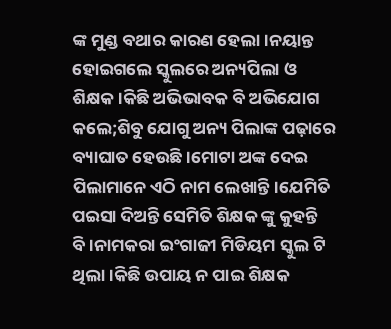ଙ୍କ ମୁଣ୍ଡ ବଥାର କାରଣ ହେଲା।ନୟାନ୍ତ ହୋଇଗଲେ ସ୍କୁଲରେ ଅନ୍ୟପିଲା ଓ ଶିକ୍ଷକ।କିଛି ଅଭିଭାବକ ବି ଅଭିଯୋଗ କଲେ;ଶିବୁ ଯୋଗୁ ଅନ୍ୟ ପିଲାଙ୍କ ପଢ଼ାରେ ବ୍ୟାଘାତ ହେଉଛି।ମୋଟା ଅଙ୍କ ଦେଇ ପିଲାମାନେ ଏଠି ନାମ ଲେଖାନ୍ତି।ଯେମିତି ପଇସା ଦିଅନ୍ତି ସେମିତି ଶିକ୍ଷକ ଙ୍କୁ କୁହନ୍ତି ବି।ନାମକରା ଇଂଗାଜୀ ମିଡିୟମ ସ୍କୁଲ ଟି ଥିଲା।କିଛି ଉପାୟ ନ ପାଇ ଶିକ୍ଷକ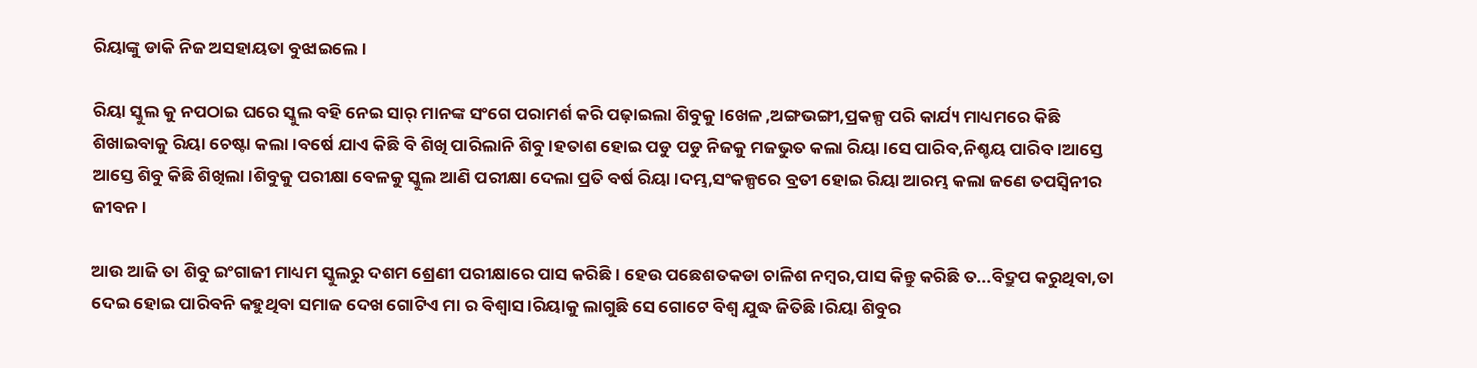ରିୟାଙ୍କୁ ଡାକି ନିଜ ଅସହାୟତା ବୁଝାଇଲେ।

ରିୟା ସ୍କୁଲ କୁ ନପଠାଇ ଘରେ ସ୍କୁଲ ବହି ନେଇ ସାର୍ ମାନଙ୍କ ସଂଗେ ପରାମର୍ଶ କରି ପଢ଼ାଇଲା ଶିବୁକୁ।ଖେଳ ,ଅଙ୍ଗଭଙ୍ଗୀ,ପ୍ରକଳ୍ପ ପରି କାର୍ଯ୍ୟ ମାଧ୍ୟମରେ କିଛି ଶିଖାଇବାକୁ ରିୟା ଚେଷ୍ଟା କଲା।ବର୍ଷେ ଯାଏ କିଛି ବି ଶିଖି ପାରିଲାନି ଶିବୁ।ହତାଶ ହୋଇ ପଡୁ ପଡୁ ନିଜକୁ ମଜଭୁତ କଲା ରିୟା।ସେ ପାରିବ,ନିଶ୍ଚୟ ପାରିବ।ଆସ୍ତେ ଆସ୍ତେ ଶିବୁ କିଛି ଶିଖିଲା।ଶିବୁକୁ ପରୀକ୍ଷା ବେଳକୁ ସ୍କୁଲ ଆଣି ପରୀକ୍ଷା ଦେଲା ପ୍ରତି ବର୍ଷ ରିୟା।ଦମ୍ଭ,ସଂକଳ୍ପରେ ବ୍ରତୀ ହୋଇ ରିୟା ଆରମ୍ଭ କଲା ଜଣେ ତପସ୍ୱିନୀର ଜୀବନ।

ଆଉ ଆଜି ତା ଶିବୁ ଇଂଗାଜୀ ମାଧ୍ୟମ ସ୍କୁଲରୁ ଦଶମ ଶ୍ରେଣୀ ପରୀକ୍ଷାରେ ପାସ କରିଛି। ହେଉ ପଛେଶତକଡା ଚାଳିଶ ନମ୍ବର,ପାସ କିନ୍ତୁ କରିଛି ତ...ବିଦ୍ରୁପ କରୁଥିବା,ତା ଦେଇ ହୋଇ ପାରିବନି କହୁଥିବା ସମାଜ ଦେଖ ଗୋଟିଏ ମା ର ବିଶ୍ୱାସ।ରିୟାକୁ ଲାଗୁଛି ସେ ଗୋଟେ ବିଶ୍ୱ ଯୁଦ୍ଧ ଜିତିଛି।ରିୟା ଶିବୁର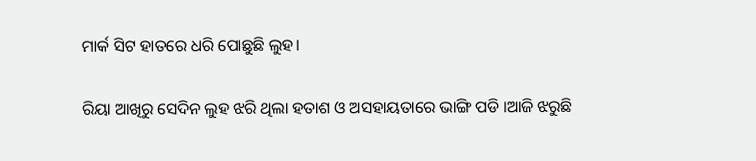ମାର୍କ ସିଟ ହାତରେ ଧରି ପୋଛୁଛି ଲୁହ।

ରିୟା ଆଖିରୁ ସେଦିନ ଲୁହ ଝରି ଥିଲା ହତାଶ ଓ ଅସହାୟତାରେ ଭାଙ୍ଗି ପଡି ।ଆଜି ଝରୁଛି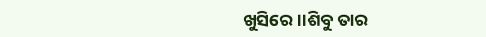ଖୁସିରେ।।ଶିବୁ ତାର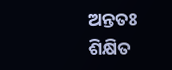ଅନ୍ତତଃ ଶିକ୍ଷିତ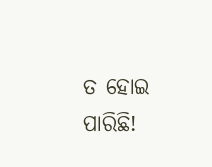ତ ହୋଇ ପାରିଛି!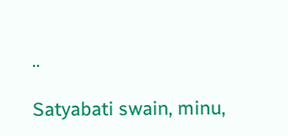..

Satyabati swain, minu,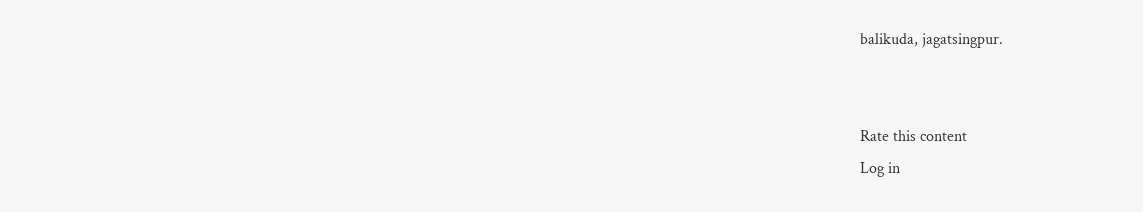balikuda, jagatsingpur.


Rate this content
Log in